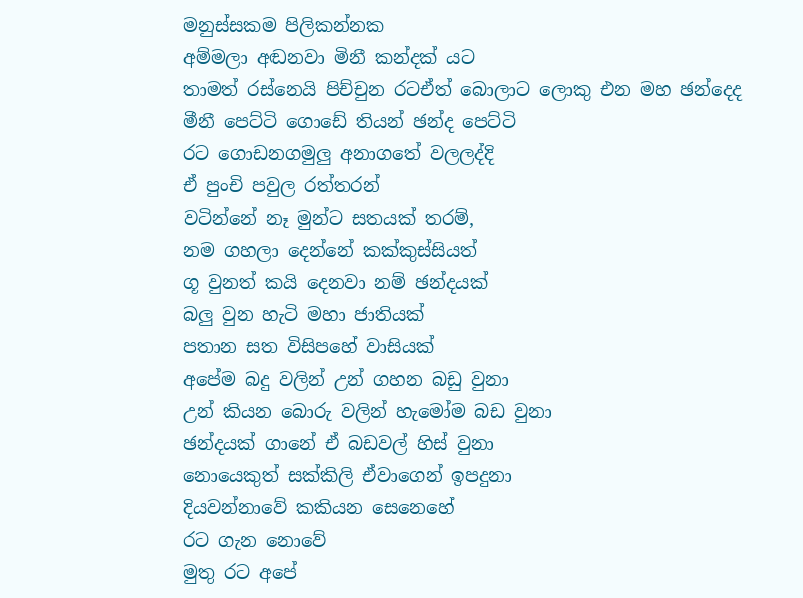මනුස්සකම පිලිකන්නක
අම්මලා අඬනවා මිනී කන්දක් යට
තාමත් රස්නෙයි පිච්චුන රටඒත් බොලාට ලොකු එන මහ ඡන්දෙද
මීනී පෙට්ටි ගොඩේ තියන් ඡන්ද පෙට්ටි
රට ගොඩනගමුලු අනාගතේ වලලද්දි
ඒ පුංචි පවුල රත්තරන්
වටින්නේ නෑ මුන්ට සතයක් තරම්,
නම ගහලා දෙන්නේ කක්කුස්සියත්
ගූ වුනත් කයි දෙනවා නම් ඡන්දයක්
බලු වුන හැටි මහා ජාතියක්
පතාන සත විසිපහේ වාසියක්
අපේම බදු වලින් උන් ගහන බඩු වුනා
උන් කියන බොරු වලින් හැමෝම බඩ වුනා
ඡන්දයක් ගානේ ඒ බඩවල් හිස් වුනා
නොයෙකුත් සක්කිලි ඒවාගෙන් ඉපදුනා
දියවන්නාවේ කකියන සෙනෙහේ
රට ගැන නොවේ
මුතු රට අපේ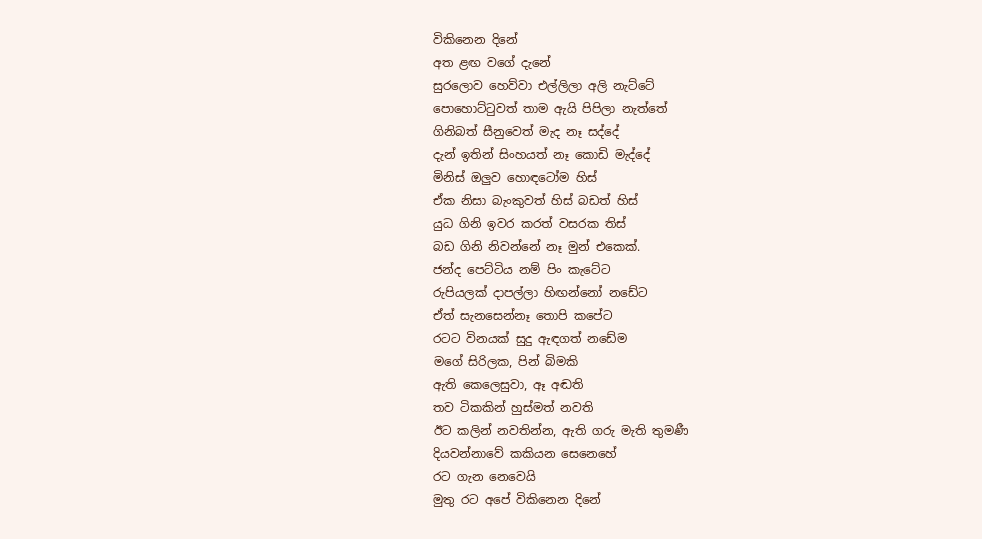විකිනෙන දිනේ
අත ළඟ වගේ දැනේ
සුරලොව හෙව්වා එල්ලිලා අලි නැට්ටේ
පොහොට්ටුවත් තාම ඇයි පිපිලා නැත්තේ
ගිනිබත් සීනුවෙත් මැද නෑ සද්දේ
දැන් ඉතින් සිංහයත් නෑ කොඩි මැද්දේ
මිනිස් ඔලුව හොඳටෝම හිස්
ඒක නිසා බැංකුවත් හිස් බඩත් හිස්
යුධ ගිනි ඉවර කරත් වසරක තිස්
බඩ ගිනි නිවන්නේ නෑ මුන් එකෙක්.
ජන්ද පෙට්ටිය නම් පිං කැටේට
රුපියලක් දාපල්ලා හිඟන්නෝ නඩේට
ඒත් සැනසෙන්නෑ තොපි කපේට
රටට විනයක් සුදු ඇඳගත් නඩේම
මගේ සිරිලක, පින් බිමකි
ඇති කෙලෙසුවා, ඈ අඬති
තව ටිකකින් හුස්මත් නවති
ඊට කලින් නවතින්න, ඇති ගරු මැති තුමණී
දියවන්නාවේ කකියන සෙනෙහේ
රට ගැන නෙවෙයි
මුතු රට අපේ විකිනෙන දිනේ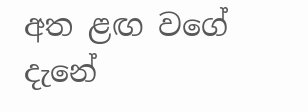අත ළඟ වගේ දැනේ